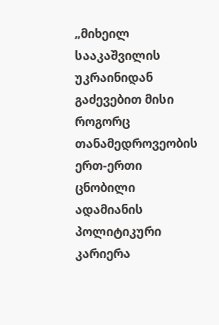„მიხეილ სააკაშვილის უკრაინიდან გაძევებით მისი როგორც თანამედროვეობის ერთ-ერთი
ცნობილი ადამიანის პოლიტიკური კარიერა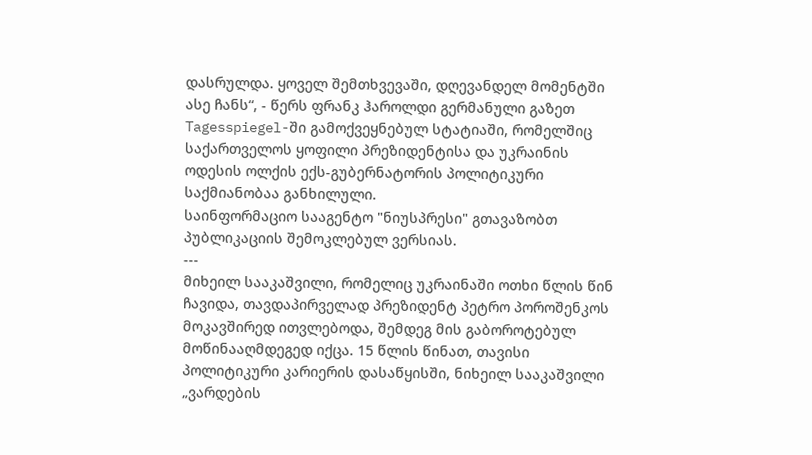დასრულდა. ყოველ შემთხვევაში, დღევანდელ მომენტში ასე ჩანს“, - წერს ფრანკ ჰაროლდი გერმანული გაზეთ Tagesspiegel-ში გამოქვეყნებულ სტატიაში, რომელშიც საქართველოს ყოფილი პრეზიდენტისა და უკრაინის ოდესის ოლქის ექს-გუბერნატორის პოლიტიკური საქმიანობაა განხილული.
საინფორმაციო სააგენტო "ნიუსპრესი" გთავაზობთ პუბლიკაციის შემოკლებულ ვერსიას.
---
მიხეილ სააკაშვილი, რომელიც უკრაინაში ოთხი წლის წინ ჩავიდა, თავდაპირველად პრეზიდენტ პეტრო პოროშენკოს მოკავშირედ ითვლებოდა, შემდეგ მის გაბოროტებულ მოწინააღმდეგედ იქცა. 15 წლის წინათ, თავისი პოლიტიკური კარიერის დასაწყისში, ნიხეილ სააკაშვილი „ვარდების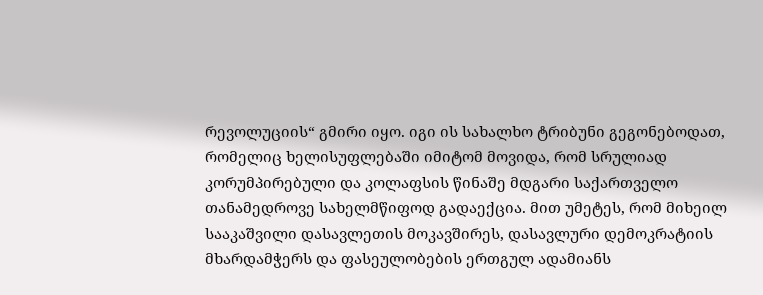რევოლუციის“ გმირი იყო. იგი ის სახალხო ტრიბუნი გეგონებოდათ, რომელიც ხელისუფლებაში იმიტომ მოვიდა, რომ სრულიად კორუმპირებული და კოლაფსის წინაშე მდგარი საქართველო თანამედროვე სახელმწიფოდ გადაექცია. მით უმეტეს, რომ მიხეილ სააკაშვილი დასავლეთის მოკავშირეს, დასავლური დემოკრატიის მხარდამჭერს და ფასეულობების ერთგულ ადამიანს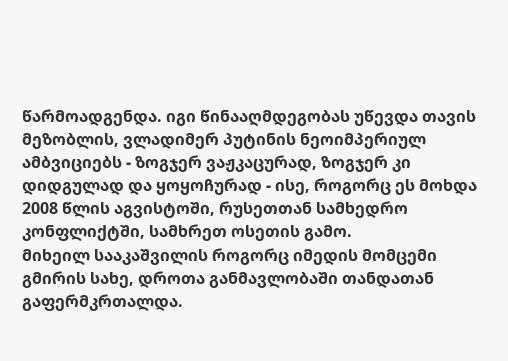წარმოადგენდა. იგი წინააღმდეგობას უწევდა თავის მეზობლის, ვლადიმერ პუტინის ნეოიმპერიულ ამბვიციებს - ზოგჯერ ვაჟკაცურად, ზოგჯერ კი დიდგულად და ყოყოჩურად - ისე, როგორც ეს მოხდა 2008 წლის აგვისტოში, რუსეთთან სამხედრო კონფლიქტში, სამხრეთ ოსეთის გამო.
მიხეილ სააკაშვილის როგორც იმედის მომცემი გმირის სახე, დროთა განმავლობაში თანდათან გაფერმკრთალდა.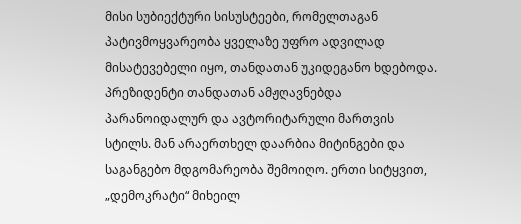მისი სუბიექტური სისუსტეები, რომელთაგან პატივმოყვარეობა ყველაზე უფრო ადვილად მისატევებელი იყო, თანდათან უკიდეგანო ხდებოდა. პრეზიდენტი თანდათან ამჟღავნებდა პარანოიდალურ და ავტორიტარული მართვის სტილს. მან არაერთხელ დაარბია მიტინგები და საგანგებო მდგომარეობა შემოიღო. ერთი სიტყვით, „დემოკრატი“ მიხეილ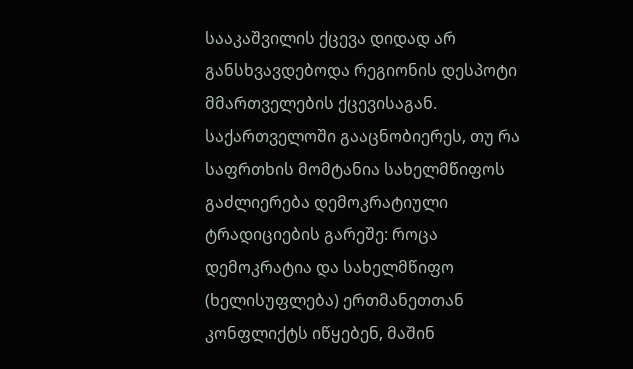სააკაშვილის ქცევა დიდად არ განსხვავდებოდა რეგიონის დესპოტი მმართველების ქცევისაგან. საქართველოში გააცნობიერეს, თუ რა საფრთხის მომტანია სახელმწიფოს გაძლიერება დემოკრატიული ტრადიციების გარეშე: როცა დემოკრატია და სახელმწიფო (ხელისუფლება) ერთმანეთთან კონფლიქტს იწყებენ, მაშინ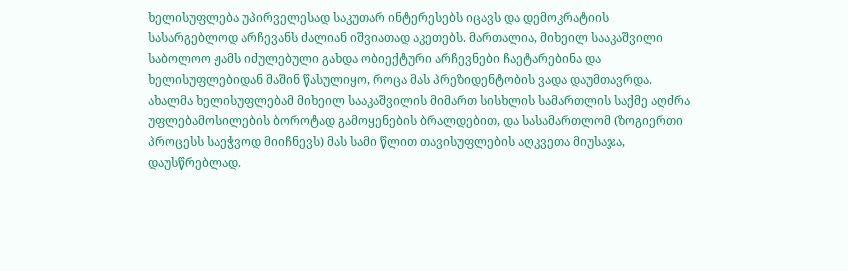ხელისუფლება უპირველესად საკუთარ ინტერესებს იცავს და დემოკრატიის სასარგებლოდ არჩევანს ძალიან იშვიათად აკეთებს. მართალია, მიხეილ სააკაშვილი საბოლოო ჟამს იძულებული გახდა ობიექტური არჩევნები ჩაეტარებინა და ხელისუფლებიდან მაშინ წასულიყო, როცა მას პრეზიდენტობის ვადა დაუმთავრდა. ახალმა ხელისუფლებამ მიხეილ სააკაშვილის მიმართ სისხლის სამართლის საქმე აღძრა უფლებამოსილების ბოროტად გამოყენების ბრალდებით, და სასამართლომ (ზოგიერთი პროცესს საეჭვოდ მიიჩნევს) მას სამი წლით თავისუფლების აღკვეთა მიუსაჯა, დაუსწრებლად.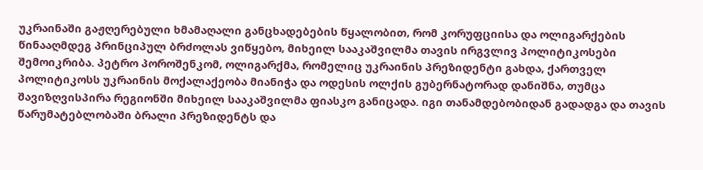უკრაინაში გაჟღერებული ხმამაღალი განცხადებების წყალობით, რომ კორუფციისა და ოლიგარქების წინააღმდეგ პრინციპულ ბრძოლას ვიწყებო, მიხეილ სააკაშვილმა თავის ირგვლივ პოლიტიკოსები შემოიკრიბა. პეტრო პოროშენკომ, ოლიგარქმა, რომელიც უკრაინის პრეზიდენტი გახდა, ქართველ პოლიტიკოსს უკრაინის მოქალაქეობა მიანიჭა და ოდესის ოლქის გუბერნატორად დანიშნა, თუმცა შავიზღვისპირა რეგიონში მიხეილ სააკაშვილმა ფიასკო განიცადა. იგი თანამდებობიდან გადადგა და თავის წარუმატებლობაში ბრალი პრეზიდენტს და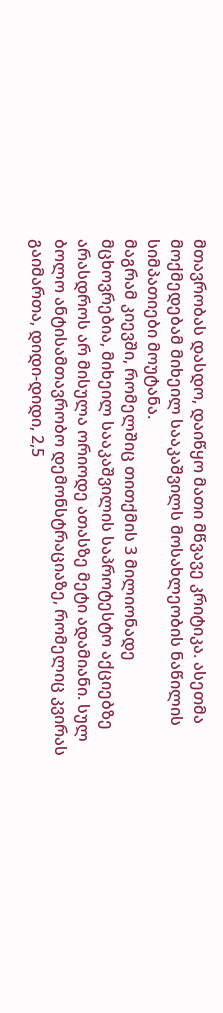მთავრობას დასდო, დაიწყო მათი მწვავე კრიტიკა. ასეთმა მოქმედებამ მიხეილ სააკაშვილს მოსახლეობის ნაწილის სიმპათიები მოუტანა.
მაგრამ კიევში, რომელშიც თითქმის 3 მილიონადე მცხოვრებია, მიხეილ სააკაშვილის საპროტესტო აქციებზე არასდროს არ მისულა ორიოდე ათასზე მეტი ადამიანი. სულ ბოლო ანტისამთავრობო დემონსტრაციაზე, რომელიც კვირას გაიმართა, დიდი-დიდი, 2,5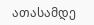ათასამდე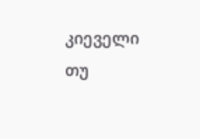კიეველი თუ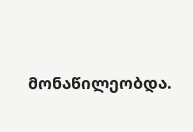მონაწილეობდა.